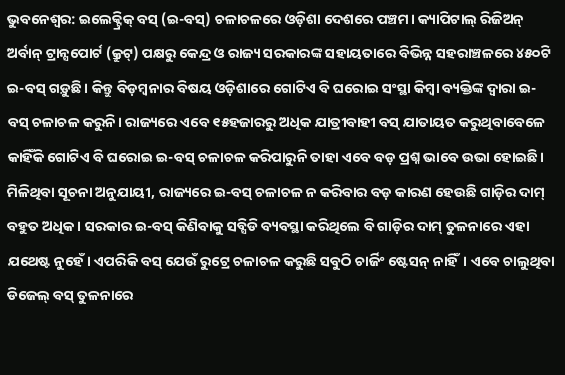ଭୁବନେଶ୍ବର: ଇଲେକ୍ଟ୍ରିକ୍ ବସ୍ (ଇ-ବସ୍) ଚଳାଚଳରେ ଓଡ଼ିଶା ଦେଶରେ ପଞ୍ଚମ। କ୍ୟାପିଟାଲ୍ ରିଜିଅନ୍ ଅର୍ବାନ୍ ଟ୍ରାନ୍ସପୋର୍ଟ (କ୍ରୁଟ୍) ପକ୍ଷରୁ କେନ୍ଦ୍ର ଓ ରାଜ୍ୟ ସରକାରଙ୍କ ସହାୟତାରେ ବିଭିନ୍ନ ସହରାଞ୍ଚଳରେ ୪୫୦ଟି ଇ-ବସ୍ ଗଡ଼ୁଛି। କିନ୍ତୁ ବିଡ଼ମ୍ବନାର ବିଷୟ ଓଡ଼ିଶାରେ ଗୋଟିଏ ବି ଘରୋଇ ସଂସ୍ଥା କିମ୍ବା ବ୍ୟକ୍ତିଙ୍କ ଦ୍ବାରା ଇ-ବସ୍ ଚଳାଚଳ କରୁନି। ରାଜ୍ୟରେ ଏବେ ୧୫ହଜାରରୁ ଅଧିକ ଯାତ୍ରୀବାହୀ ବସ୍ ଯାତାୟତ କରୁଥିବାବେଳେ କାହିଁକି ଗୋଟିଏ ବି ଘରୋଇ ଇ-ବସ୍ ଚଳାଚଳ କରିପାରୁନି ତାହା ଏବେ ବଡ଼ ପ୍ରଶ୍ନ ଭାବେ ଉଭା ହୋଇଛି।
ମିଳିଥିବା ସୂଚନା ଅନୁଯାୟୀ, ରାଜ୍ୟରେ ଇ-ବସ୍ ଚଳାଚଳ ନ କରିବାର ବଡ଼ କାରଣ ହେଉଛି ଗାଡ଼ିର ଦାମ୍ ବହୁତ ଅଧିକ। ସରକାର ଇ-ବସ୍ କିଣିବାକୁ ସବ୍ସିଡି ବ୍ୟବସ୍ଥା କରିଥିଲେ ବି ଗାଡ଼ିର ଦାମ୍ ତୁଳନାରେ ଏହା ଯଥେଷ୍ଟ ନୁହେଁ। ଏପରିକି ବସ୍ ଯେଉଁ ରୁଟ୍ରେ ଚଳାଚଳ କରୁଛି ସବୁଠି ଚାର୍ଜିଂ ଷ୍ଟେସନ୍ ନାହିଁ। ଏବେ ଚାଲୁଥିବା ଡିଜେଲ୍ ବସ୍ ତୁଳନାରେ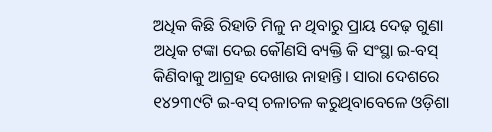ଅଧିକ କିଛି ରିହାତି ମିଳୁ ନ ଥିବାରୁ ପ୍ରାୟ ଦେଢ଼ ଗୁଣା ଅଧିକ ଟଙ୍କା ଦେଇ କୌଣସି ବ୍ୟକ୍ତି କି ସଂସ୍ଥା ଇ-ବସ୍ କିଣିବାକୁ ଆଗ୍ରହ ଦେଖାଉ ନାହାନ୍ତି। ସାରା ଦେଶରେ ୧୪୨୩୯ଟି ଇ-ବସ୍ ଚଳାଚଳ କରୁଥିବାବେଳେ ଓଡ଼ିଶା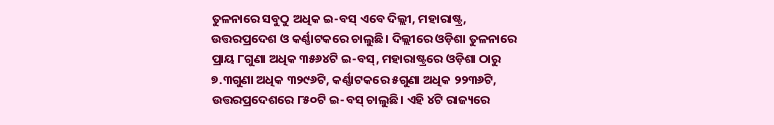ତୁଳନାରେ ସବୁଠୁ ଅଧିକ ଇ-ବସ୍ ଏବେ ଦିଲ୍ଲୀ, ମହାରାଷ୍ଟ୍ର, ଉତ୍ତରପ୍ରଦେଶ ଓ କର୍ଣ୍ଣାଟକରେ ଚାଲୁଛି। ଦିଲ୍ଲୀରେ ଓଡ଼ିଶା ତୁଳନାରେ ପ୍ରାୟ ୮ଗୁଣା ଅଧିକ ୩୫୬୪ଟି ଇ-ବସ୍, ମହାରାଷ୍ଟ୍ରରେ ଓଡ଼ିଶା ଠାରୁ ୭.୩ଗୁଣା ଅଧିକ ୩୨୯୬ଟି, କର୍ଣ୍ଣାଟକରେ ୫ଗୁଣା ଅଧିକ ୨୨୩୬ଟି, ଉତ୍ତରପ୍ରଦେଶରେ ୮୫୦ଟି ଇ-ବସ୍ ଚାଲୁଛି। ଏହି ୪ଟି ରାଜ୍ୟରେ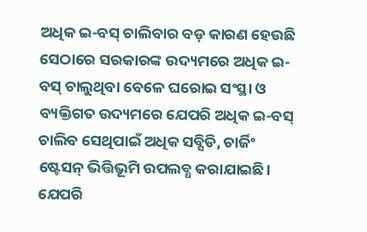ଅଧିକ ଇ-ବସ୍ ଚାଲିବାର ବଡ଼ କାରଣ ହେଉଛି ସେଠାରେ ସରକାରଙ୍କ ଉଦ୍ୟମରେ ଅଧିକ ଇ-ବସ୍ ଚାଲୁଥିବା ବେଳେ ଘରୋଇ ସଂସ୍ଥା ଓ ବ୍ୟକ୍ତିଗତ ଉଦ୍ୟମରେ ଯେପରି ଅଧିକ ଇ-ବସ୍ ଚାଲିବ ସେଥିପାଇଁ ଅଧିକ ସବ୍ସିଡି, ଚାର୍ଜିଂ ଷ୍ଟେସନ୍ ଭିତ୍ତିଭୂମି ଉପଲବ୍ଧ କରାଯାଇଛି।
ଯେପରି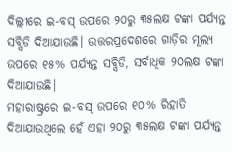ଦିଲ୍ଲୀରେ ଇ-ବସ୍ ଉପରେ ୨୦ରୁ ୩୫ଲକ୍ଷ ଟଙ୍କା ପର୍ଯ୍ୟନ୍ତ ସବ୍ସିଡି ଦିଆଯାଉଛି। ଉତ୍ତରପ୍ରଦେଶରେ ଗାଡ଼ିର ମୂଲ୍ୟ ଉପରେ ୧୫% ପର୍ଯ୍ୟନ୍ତ ସବ୍ସିଡି, ସର୍ବାଧିକ ୨୦ଲକ୍ଷ ଟଙ୍କା ଦିଆଯାଉଛି।
ମହାରାଷ୍ଟ୍ରରେ ଇ-ବସ୍ ଉପରେ ୧୦% ରିହାତି ଦିଆଯାଉଥିଲେ ହେଁ ଏହା ୨୦ରୁ ୩୫ଲକ୍ଷ ଟଙ୍କା ପର୍ଯ୍ୟନ୍ତ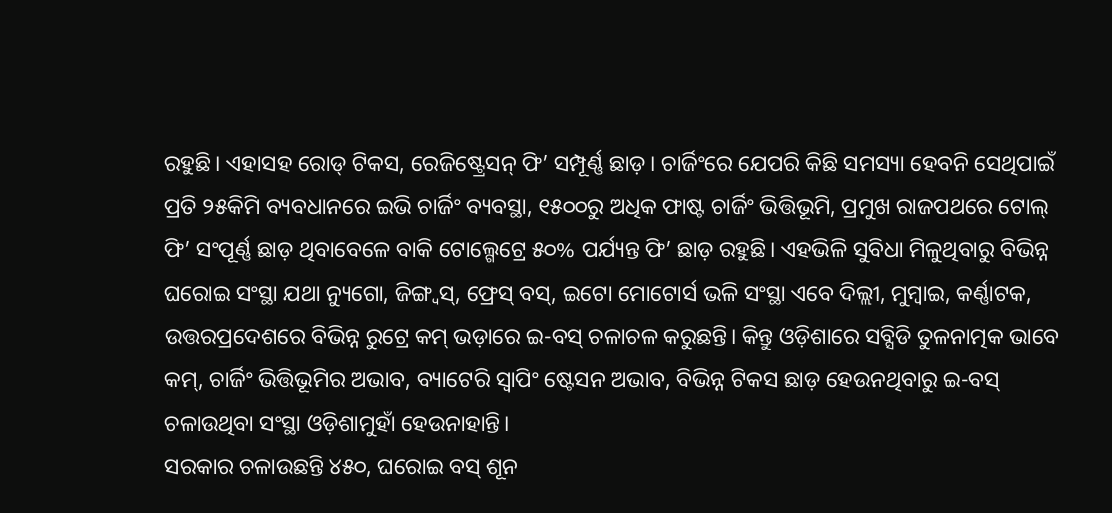ରହୁଛି। ଏହାସହ ରୋଡ୍ ଟିକସ, ରେଜିଷ୍ଟ୍ରେସନ୍ ଫି’ ସମ୍ପୂର୍ଣ୍ଣ ଛାଡ଼। ଚାର୍ଜିଂରେ ଯେପରି କିଛି ସମସ୍ୟା ହେବନି ସେଥିପାଇଁ ପ୍ରତି ୨୫କିମି ବ୍ୟବଧାନରେ ଇଭି ଚାର୍ଜିଂ ବ୍ୟବସ୍ଥା, ୧୫୦୦ରୁ ଅଧିକ ଫାଷ୍ଟ ଚାର୍ଜିଂ ଭିତ୍ତିଭୂମି, ପ୍ରମୁଖ ରାଜପଥରେ ଟୋଲ୍ ଫି’ ସଂପୂର୍ଣ୍ଣ ଛାଡ଼ ଥିବାବେଳେ ବାକି ଟୋଲ୍ଗେଟ୍ରେ ୫୦% ପର୍ଯ୍ୟନ୍ତ ଫି’ ଛାଡ଼ ରହୁଛି। ଏହଭିଳି ସୁବିଧା ମିଳୁଥିବାରୁ ବିଭିନ୍ନ ଘରୋଇ ସଂସ୍ଥା ଯଥା ନ୍ୟୁଗୋ, ଜିଙ୍ଗ୍ବସ୍, ଫ୍ରେସ୍ ବସ୍, ଇଟୋ ମୋଟୋର୍ସ ଭଳି ସଂସ୍ଥା ଏବେ ଦିଲ୍ଲୀ, ମୁମ୍ବାଇ, କର୍ଣ୍ଣାଟକ, ଉତ୍ତରପ୍ରଦେଶରେ ବିଭିନ୍ନ ରୁଟ୍ରେ କମ୍ ଭଡ଼ାରେ ଇ-ବସ୍ ଚଳାଚଳ କରୁଛନ୍ତି। କିନ୍ତୁ ଓଡ଼ିଶାରେ ସବ୍ସିଡି ତୁଳନାତ୍ମକ ଭାବେ କମ୍, ଚାର୍ଜିଂ ଭିତ୍ତିଭୂମିର ଅଭାବ, ବ୍ୟାଟେରି ସ୍ବାପିଂ ଷ୍ଟେସନ ଅଭାବ, ବିଭିନ୍ନ ଟିକସ ଛାଡ଼ ହେଉନଥିବାରୁ ଇ-ବସ୍ ଚଳାଉଥିବା ସଂସ୍ଥା ଓଡ଼ିଶାମୁହାଁ ହେଉନାହାନ୍ତି।
ସରକାର ଚଳାଉଛନ୍ତି ୪୫୦, ଘରୋଇ ବସ୍ ଶୂନ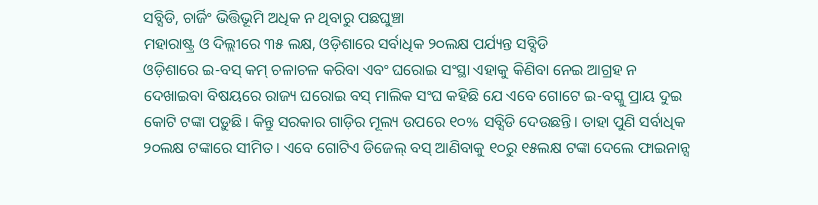ସବ୍ସିଡି, ଚାର୍ଜିଂ ଭିତ୍ତିଭୂମି ଅଧିକ ନ ଥିବାରୁ ପଛଘୁଞ୍ଚା
ମହାରାଷ୍ଟ୍ର ଓ ଦିଲ୍ଲୀରେ ୩୫ ଲକ୍ଷ, ଓଡ଼ିଶାରେ ସର୍ବାଧିକ ୨୦ଲକ୍ଷ ପର୍ଯ୍ୟନ୍ତ ସବ୍ସିଡି
ଓଡ଼ିଶାରେ ଇ-ବସ୍ କମ୍ ଚଳାଚଳ କରିବା ଏବଂ ଘରୋଇ ସଂସ୍ଥା ଏହାକୁ କିଣିବା ନେଇ ଆଗ୍ରହ ନ ଦେଖାଇବା ବିଷୟରେ ରାଜ୍ୟ ଘରୋଇ ବସ୍ ମାଲିକ ସଂଘ କହିଛି ଯେ ଏବେ ଗୋଟେ ଇ-ବସ୍କୁ ପ୍ରାୟ ଦୁଇ କୋଟି ଟଙ୍କା ପଡ଼ୁଛି। କିନ୍ତୁ ସରକାର ଗାଡ଼ିର ମୂଲ୍ୟ ଉପରେ ୧୦% ସବ୍ସିଡି ଦେଉଛନ୍ତି। ତାହା ପୁଣି ସର୍ବାଧିକ ୨୦ଲକ୍ଷ ଟଙ୍କାରେ ସୀମିତ। ଏବେ ଗୋଟିଏ ଡିଜେଲ୍ ବସ୍ ଆଣିବାକୁ ୧୦ରୁ ୧୫ଲକ୍ଷ ଟଙ୍କା ଦେଲେ ଫାଇନାନ୍ସ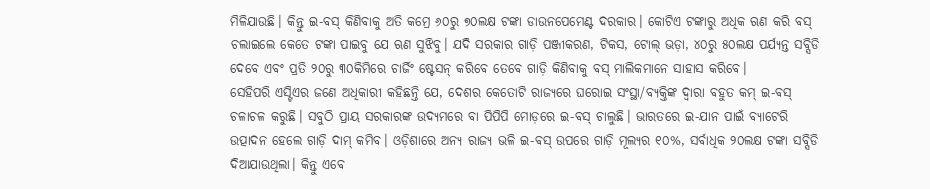ମିଳିଯାଉଛି। କିନ୍ତୁ ଇ-ବସ୍ କିଣିବାକୁ ଅତି କମ୍ରେ ୬୦ରୁ ୭୦ଲକ୍ଷ ଟଙ୍କା ଡାଉନପେମେଣ୍ଟ ଦରକାର। କୋଟିଏ ଟଙ୍କାରୁ ଅଧିକ ଋଣ କରି ବସ୍ ଚଲାଇଲେ କେତେ ଟଙ୍କା ପାଇବୁ ଯେ ଋଣ ସୁଝିବୁ। ଯଦି ସରକାର ଗାଡ଼ି ପଞ୍ଜୀକରଣ, ଟିକସ, ଟୋଲ୍ ଭଡ଼ା, ୪୦ରୁ ୫୦ଲକ୍ଷ ପର୍ଯ୍ୟନ୍ତ ସବ୍ସିଡି ଦେବେ ଏବଂ ପ୍ରତି ୨୦ରୁ ୩୦କିମିରେ ଚାର୍ଜିଂ ଷ୍ଟେସନ୍ କରିବେ ତେବେ ଗାଡ଼ି କିଣିବାକୁ ବସ୍ ମାଲିକମାନେ ସାହାସ କରିବେ।
ସେହିପରି ଏସ୍ଟିଏର ଜଣେ ଅଧିକାରୀ କହିଛନ୍ତି ଯେ, ଦେଶର କେତୋଟି ରାଜ୍ୟରେ ଘରୋଇ ସଂସ୍ଥା/ବ୍ୟକ୍ତିଙ୍କ ଦ୍ବାରା ବହୁତ କମ୍ ଇ-ବସ୍ ଚଳାଚଳ କରୁଛି। ସବୁଠି ପ୍ରାୟ ସରକାରଙ୍କ ଉଦ୍ୟମରେ ବା ପିପିପି ମୋଡ଼ରେ ଇ-ବସ୍ ଚାଲୁଛି। ଭାରତରେ ଇ-ଯାନ ପାଇଁ ବ୍ୟାଟେରି ଉତ୍ପାଦନ ହେଲେ ଗାଡ଼ି ଦାମ୍ କମିବ। ଓଡ଼ିଶାରେ ଅନ୍ୟ ରାଜ୍ୟ ଭଳି ଇ-ବସ୍ ଉପରେ ଗାଡ଼ି ମୂଲ୍ୟର ୧୦%, ସର୍ବାଧିକ ୨୦ଲକ୍ଷ ଟଙ୍କା ସବ୍ସିଡି ଦିଆଯାଉଥିଲା। କିନ୍ତୁ ଏବେ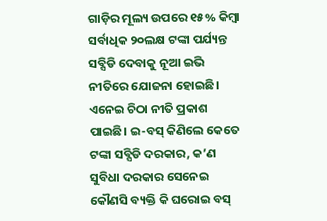ଗାଡ଼ିର ମୂଲ୍ୟ ଉପରେ ୧୫% କିମ୍ବା ସର୍ବାଧିକ ୨୦ଲକ୍ଷ ଟଙ୍କା ପର୍ଯ୍ୟନ୍ତ ସବ୍ସିଡି ଦେବାକୁ ନୂଆ ଇଭି ନୀତିରେ ଯୋଜନା ହୋଇଛି। ଏନେଇ ଚିଠା ନୀତି ପ୍ରକାଶ ପାଇଛି। ଇ-ବସ୍ କିଣିଲେ କେତେ ଟଙ୍କା ସବ୍ସିଡି ଦରକାର, କ’ଣ ସୁବିଧା ଦରକାର ସେନେଇ କୌଣସି ବ୍ୟକ୍ତି କି ଘରୋଇ ବସ୍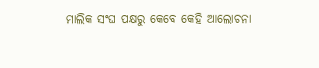ମାଲିକ ସଂଘ ପକ୍ଷରୁ କେବେ କେହି ଆଲୋଚନା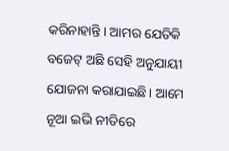କରିନାହାନ୍ତି। ଆମର ଯେତିକି ବଜେଟ୍ ଅଛି ସେହି ଅନୁଯାୟୀ ଯୋଜନା କରାଯାଇଛି। ଆମେ ନୂଆ ଇଭି ନୀତିରେ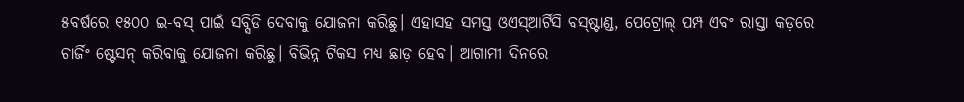୫ବର୍ଷରେ ୧୫୦୦ ଇ-ବସ୍ ପାଇଁ ସବ୍ସିଡି ଦେବାକୁ ଯୋଜନା କରିଛୁ। ଏହାସହ ସମସ୍ତ ଓଏସ୍ଆର୍ଟିସି ବସ୍ଷ୍ଟାଣ୍ଡ, ପେଟ୍ରୋଲ୍ ପମ୍ପ ଏବଂ ରାସ୍ତା କଡ଼ରେ ଚାର୍ଜିଂ ଷ୍ଟେସନ୍ କରିବାକୁ ଯୋଜନା କରିଛୁ। ବିଭିନ୍ନ ଟିକସ ମଧ୍ୟ ଛାଡ଼ ହେବ। ଆଗାମୀ ଦିନରେ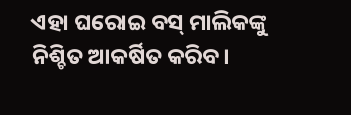ଏହା ଘରୋଇ ବସ୍ ମାଲିକଙ୍କୁ ନିଶ୍ଚିତ ଆକର୍ଷିତ କରିବ।